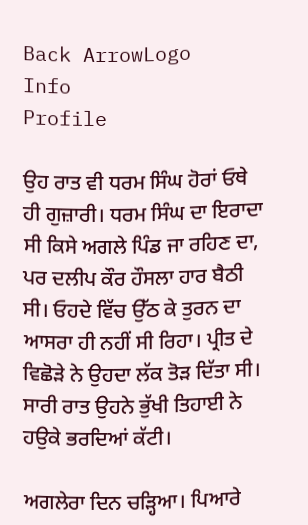Back ArrowLogo
Info
Profile

ਉਹ ਰਾਤ ਵੀ ਧਰਮ ਸਿੰਘ ਹੋਰਾਂ ਓਥੇ ਹੀ ਗੁਜ਼ਾਰੀ। ਧਰਮ ਸਿੰਘ ਦਾ ਇਰਾਦਾ ਸੀ ਕਿਸੇ ਅਗਲੇ ਪਿੰਡ ਜਾ ਰਹਿਣ ਦਾ, ਪਰ ਦਲੀਪ ਕੌਰ ਹੌਸਲਾ ਹਾਰ ਬੈਠੀ ਸੀ। ਓਹਦੇ ਵਿੱਚ ਉੱਠ ਕੇ ਤੁਰਨ ਦਾ ਆਸਰਾ ਹੀ ਨਹੀਂ ਸੀ ਰਿਹਾ। ਪ੍ਰੀਤ ਦੇ ਵਿਛੋੜੇ ਨੇ ਉਹਦਾ ਲੱਕ ਤੋੜ ਦਿੱਤਾ ਸੀ। ਸਾਰੀ ਰਾਤ ਉਹਨੇ ਭੁੱਖੀ ਤਿਹਾਈ ਨੇ ਹਉਕੇ ਭਰਦਿਆਂ ਕੱਟੀ।

ਅਗਲੇਰਾ ਦਿਨ ਚੜ੍ਹਿਆ। ਪਿਆਰੇ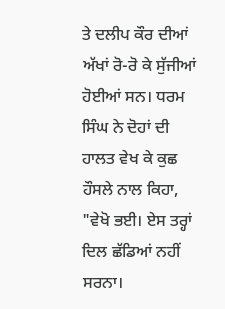ਤੇ ਦਲੀਪ ਕੌਰ ਦੀਆਂ ਅੱਖਾਂ ਰੋ-ਰੋ ਕੇ ਸੁੱਜੀਆਂ ਹੋਈਆਂ ਸਨ। ਧਰਮ ਸਿੰਘ ਨੇ ਦੋਹਾਂ ਦੀ ਹਾਲਤ ਵੇਖ ਕੇ ਕੁਛ ਹੌਸਲੇ ਨਾਲ ਕਿਹਾ, "ਵੇਖੋ ਭਈ। ਏਸ ਤਰ੍ਹਾਂ ਦਿਲ ਛੱਡਿਆਂ ਨਹੀਂ ਸਰਨਾ।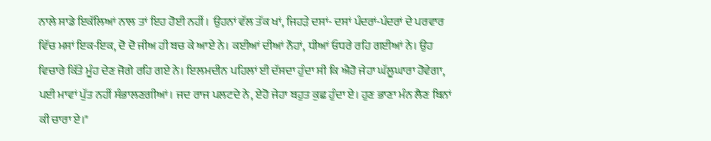ਨਾਲੇ ਸਾਡੇ ਇਕੱਲਿਆਂ ਨਾਲ ਤਾਂ ਇਹ ਹੋਈ ਨਹੀਂ। ਉਹਨਾਂ ਵੱਲ ਤੱਕ ਖਾਂ, ਜਿਹੜੇ ਦਸਾਂ- ਦਸਾਂ ਪੰਦਰਾਂ-ਪੰਦਰਾਂ ਦੇ ਪਰਵਾਰ ਵਿੱਚ ਮਸਾਂ ਇਕ-ਇਕ, ਦੋ ਦੋ ਜੀਅ ਹੀ ਬਚ ਕੇ ਆਏ ਨੇ। ਕਈਆਂ ਦੀਆਂ ਨੌਹਾਂ, ਧੀਆਂ ਓਧਰੇ ਰਹਿ ਗਈਆਂ ਨੇ। ਉਹ ਵਿਚਾਰੇ ਕਿੱਤੇ ਮੂੰਹ ਦੇਣ ਜੋਗੇ ਰਹਿ ਗਏ ਨੇ। ਇਲਮਦੀਨ ਪਹਿਲਾਂ ਈ ਦੱਸਦਾ ਹੁੰਦਾ ਸੀ ਕਿ ਐਹੋ ਜੇਹਾ ਘੱਲੂਘਾਰਾ ਹੋਵੇਗਾ, ਪਈ ਮਾਵਾਂ ਪੁੱਤ ਨਹੀਂ ਸੰਭਾਲਣਗੀਆਂ। ਜਦ ਰਾਜ ਪਲਟਦੇ ਨੇ, ਏਹੋ ਜੇਹਾ ਬਹੁਤ ਕੁਛ ਹੁੰਦਾ ਏ। ਹੁਣ ਭਾਣਾ ਮੰਨ ਲੈਣ ਬਿਨਾਂ ਕੀ ਚਾਰਾ ਏ।"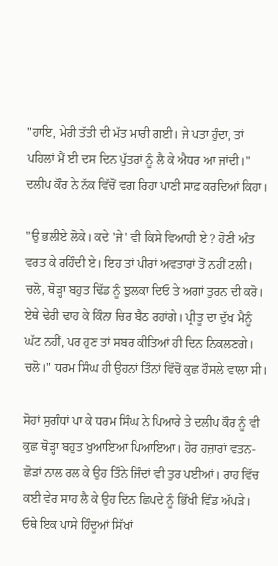"ਹਾਇ, ਮੇਰੀ ਤੱਤੀ ਦੀ ਮੱਤ ਮਾਰੀ ਗਈ। ਜੇ ਪਤਾ ਹੁੰਦਾ, ਤਾਂ ਪਹਿਲਾਂ ਮੈਂ ਈ ਦਸ ਦਿਨ ਪੁੱਤਰਾਂ ਨੂੰ ਲੈ ਕੇ ਐਧਰ ਆ ਜਾਂਦੀ।" ਦਲੀਪ ਕੌਰ ਨੇ ਨੱਕ ਵਿੱਚੋਂ ਵਗ ਰਿਹਾ ਪਾਣੀ ਸਾਫ਼ ਕਰਦਿਆਂ ਕਿਹਾ।

"ਉ ਭਲੀਏ ਲੋਕੇ। ਕਦੇ 'ਜੇ' ਵੀ ਕਿਸੇ ਵਿਆਹੀ ਏ ? ਹੋਣੀ ਅੰਤ ਵਰਤ ਕੇ ਰਹਿੰਦੀ ਏ। ਇਹ ਤਾਂ ਪੀਰਾਂ ਅਵਤਾਰਾਂ ਤੋਂ ਨਹੀਂ ਟਲੀ। ਚਲੋ, ਥੋੜ੍ਹਾ ਬਹੁਤ ਢਿੱਡ ਨੂੰ ਝੁਲਕਾ ਦਿਓ ਤੇ ਅਗਾਂ ਤੁਰਨ ਦੀ ਕਰੋ। ਏਥੇ ਢੇਰੀ ਢਾਹ ਕੇ ਕਿੰਨਾ ਚਿਰ ਬੈਠ ਰਹਾਂਗੇ। ਪ੍ਰੀਤੂ ਦਾ ਦੁੱਖ ਮੈਨੂੰ ਘੱਟ ਨਹੀਂ, ਪਰ ਹੁਣ ਤਾਂ ਸਬਰ ਕੀਤਿਆਂ ਹੀ ਦਿਨ ਨਿਕਲਣਗੇ। ਚਲੋ।" ਧਰਮ ਸਿੰਘ ਹੀ ਉਹਨਾਂ ਤਿੰਨਾਂ ਵਿੱਚੋਂ ਕੁਛ ਹੌਸਲੇ ਵਾਲਾ ਸੀ।

ਸੋਹਾਂ ਸੁਗੰਧਾਂ ਪਾ ਕੇ ਧਰਮ ਸਿੰਘ ਨੇ ਪਿਆਰੇ ਤੇ ਦਲੀਪ ਕੌਰ ਨੂੰ ਵੀ ਕੁਛ ਥੋੜ੍ਹਾ ਬਹੁਤ ਖੁਆਇਆ ਪਿਆਇਆ। ਹੋਰ ਹਜ਼ਾਰਾਂ ਵਤਨ-ਛੋੜਾਂ ਨਾਲ ਰਲ ਕੇ ਉਹ ਤਿੰਨੇ ਜਿੰਦਾਂ ਵੀ ਤੁਰ ਪਈਆਂ। ਰਾਹ ਵਿੱਚ ਕਈ ਵੇਰ ਸਾਹ ਲੈ ਕੇ ਉਹ ਦਿਨ ਛਿਪਦੇ ਨੂੰ ਭਿੱਖੀ ਵਿੰਡ ਅੱਪੜੇ। ਓਥੇ ਇਕ ਪਾਸੇ ਹਿੰਦੂਆਂ ਸਿੱਖਾਂ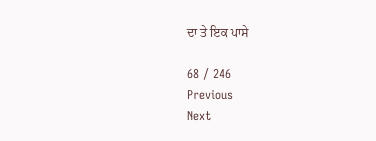ਦਾ ਤੇ ਇਕ ਪਾਸੇ

68 / 246
Previous
Next